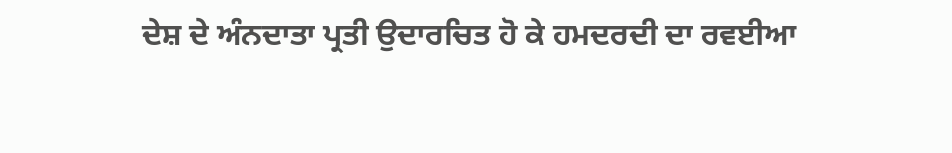ਦੇਸ਼ ਦੇ ਅੰਨਦਾਤਾ ਪ੍ਰਤੀ ਉਦਾਰਚਿਤ ਹੋ ਕੇ ਹਮਦਰਦੀ ਦਾ ਰਵਈਆ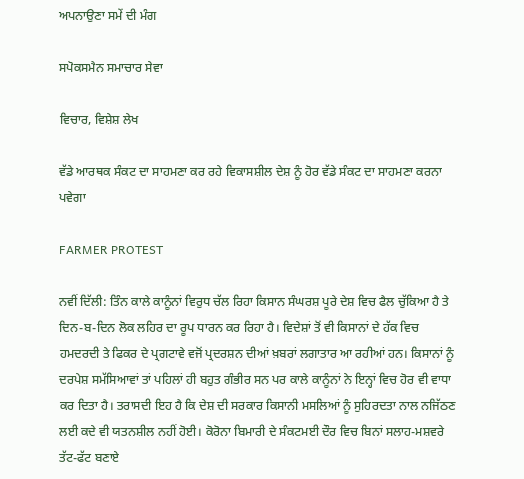ਅਪਨਾਉਣਾ ਸਮੇਂ ਦੀ ਮੰਗ

ਸਪੋਕਸਮੈਨ ਸਮਾਚਾਰ ਸੇਵਾ

ਵਿਚਾਰ, ਵਿਸ਼ੇਸ਼ ਲੇਖ

ਵੱਡੇ ਆਰਥਕ ਸੰਕਟ ਦਾ ਸਾਹਮਣਾ ਕਰ ਰਹੇ ਵਿਕਾਸਸ਼ੀਲ ਦੇਸ਼ ਨੂੰ ਹੋਰ ਵੱਡੇ ਸੰਕਟ ਦਾ ਸਾਹਮਣਾ ਕਰਨਾ ਪਵੇਗਾ

FARMER PROTEST

ਨਵੀਂ ਦਿੱਲੀ: ਤਿੰਨ ਕਾਲੇ ਕਾਨੂੰਨਾਂ ਵਿਰੁਧ ਚੱਲ ਰਿਹਾ ਕਿਸਾਨ ਸੰਘਰਸ਼ ਪੂਰੇ ਦੇਸ਼ ਵਿਚ ਫੈਲ ਚੁੱਕਿਆ ਹੈ ਤੇ ਦਿਨ-ਬ-ਦਿਨ ਲੋਕ ਲਹਿਰ ਦਾ ਰੂਪ ਧਾਰਨ ਕਰ ਰਿਹਾ ਹੈ। ਵਿਦੇਸ਼ਾਂ ਤੋਂ ਵੀ ਕਿਸਾਨਾਂ ਦੇ ਹੱਕ ਵਿਚ ਹਮਦਰਦੀ ਤੇ ਫਿਕਰ ਦੇ ਪ੍ਰਗਟਾਵੇ ਵਜੋਂ ਪ੍ਰਦਰਸ਼ਨ ਦੀਆਂ ਖ਼ਬਰਾਂ ਲਗਾਤਾਰ ਆ ਰਹੀਆਂ ਹਨ। ਕਿਸਾਨਾਂ ਨੂੰ ਦਰਪੇਸ਼ ਸਮੱਸਿਆਵਾਂ ਤਾਂ ਪਹਿਲਾਂ ਹੀ ਬਹੁਤ ਗੰਭੀਰ ਸਨ ਪਰ ਕਾਲੇ ਕਾਨੂੰਨਾਂ ਨੇ ਇਨ੍ਹਾਂ ਵਿਚ ਹੋਰ ਵੀ ਵਾਧਾ ਕਰ ਦਿਤਾ ਹੈ। ਤਰਾਸਦੀ ਇਹ ਹੈ ਕਿ ਦੇਸ਼ ਦੀ ਸਰਕਾਰ ਕਿਸਾਨੀ ਮਸਲਿਆਂ ਨੂੰ ਸੁਹਿਰਦਤਾ ਨਾਲ ਨਜਿੱਠਣ ਲਈ ਕਦੇ ਵੀ ਯਤਨਸ਼ੀਲ ਨਹੀਂ ਹੋਈ। ਕੋਰੋਨਾ ਬਿਮਾਰੀ ਦੇ ਸੰਕਟਮਈ ਦੌਰ ਵਿਚ ਬਿਨਾਂ ਸਲਾਹ-ਮਸ਼ਵਰੇ ਤੱਟ-ਫੱਟ ਬਣਾਏ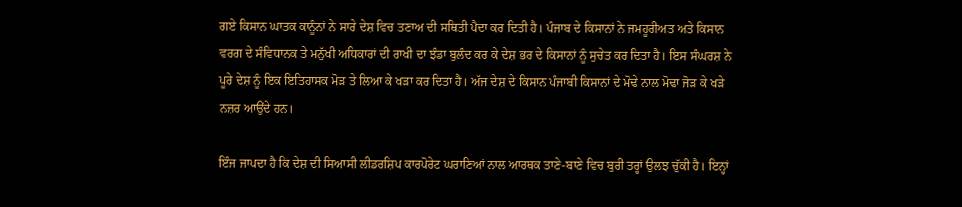ਗਏ ਕਿਸਾਨ ਘਾਤਕ ਕਾਨੂੰਨਾਂ ਨੇ ਸਾਰੇ ਦੇਸ਼ ਵਿਚ ਤਣਾਅ ਦੀ ਸਥਿਤੀ ਪੈਦਾ ਕਰ ਦਿਤੀ ਹੈ। ਪੰਜਾਬ ਦੇ ਕਿਸਾਨਾਂ ਨੇ ਜਮਹੂਰੀਅਤ ਅਤੇ ਕਿਸਾਨ ਵਰਗ ਦੇ ਸੰਵਿਧਾਨਕ ਤੇ ਮਨੁੱਖੀ ਅਧਿਕਾਰਾਂ ਦੀ ਰਾਖੀ ਦਾ ਝੰਡਾ ਬੁਲੰਦ ਕਰ ਕੇ ਦੇਸ਼ ਭਰ ਦੇ ਕਿਸਾਨਾਂ ਨੂੰ ਸੁਚੇਤ ਕਰ ਦਿਤਾ ਹੈ। ਇਸ ਸੰਘਰਸ਼ ਨੇ ਪੂਰੇ ਦੇਸ਼ ਨੂੰ ਇਕ ਇਤਿਹਾਸਕ ਮੋੜ ਤੇ ਲਿਆ ਕੇ ਖੜਾ ਕਰ ਦਿਤਾ ਹੈ। ਅੱਜ ਦੇਸ਼ ਦੇ ਕਿਸਾਨ ਪੰਜਾਬੀ ਕਿਸਾਨਾਂ ਦੇ ਮੋਢੇ ਨਾਲ ਮੋਢਾ ਜੋੜ ਕੇ ਖੜੇ ਨਜ਼ਰ ਆਉਂਦੇ ਹਨ।

ਇੰਜ ਜਾਪਦਾ ਹੈ ਕਿ ਦੇਸ਼ ਦੀ ਸਿਆਸੀ ਲੀਡਰਸ਼ਿਪ ਕਾਰਪੋਰੇਟ ਘਰਾਣਿਆਂ ਨਾਲ ਆਰਥਕ ਤਾਣੇ-ਬਾਣੇ ਵਿਚ ਬੁਰੀ ਤਰ੍ਹਾਂ ਉਲਝ ਚੁੱਕੀ ਹੈ। ਇਨ੍ਹਾਂ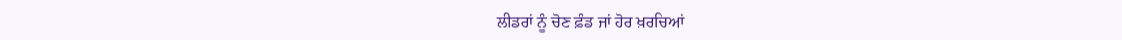ਲੀਡਰਾਂ ਨੂੰ ਚੋਣ ਫ਼ੰਡ ਜਾਂ ਹੋਰ ਖ਼ਰਚਿਆਂ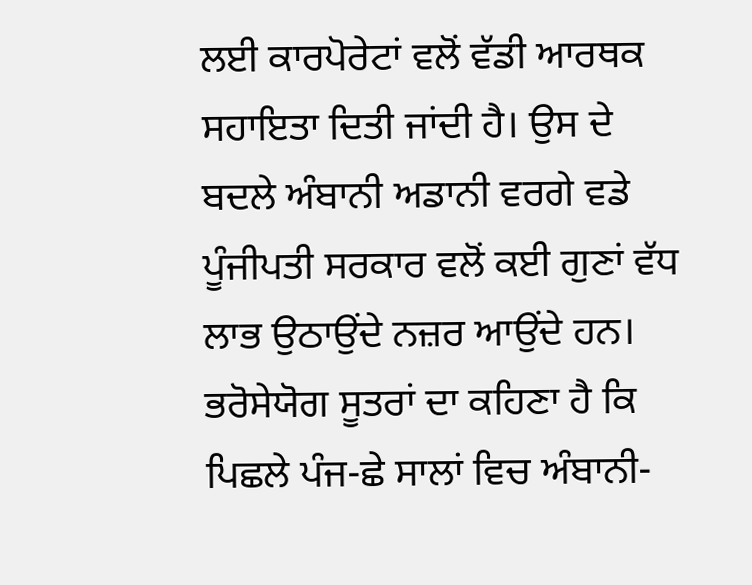ਲਈ ਕਾਰਪੋਰੇਟਾਂ ਵਲੋਂ ਵੱਡੀ ਆਰਥਕ ਸਹਾਇਤਾ ਦਿਤੀ ਜਾਂਦੀ ਹੈ। ਉਸ ਦੇ ਬਦਲੇ ਅੰਬਾਨੀ ਅਡਾਨੀ ਵਰਗੇ ਵਡੇ ਪੂੰਜੀਪਤੀ ਸਰਕਾਰ ਵਲੋਂ ਕਈ ਗੁਣਾਂ ਵੱਧ ਲਾਭ ਉਠਾਉਂਦੇ ਨਜ਼ਰ ਆਉਂਦੇ ਹਨ। ਭਰੋਸੇਯੋਗ ਸੂਤਰਾਂ ਦਾ ਕਹਿਣਾ ਹੈ ਕਿ ਪਿਛਲੇ ਪੰਜ-ਛੇ ਸਾਲਾਂ ਵਿਚ ਅੰਬਾਨੀ-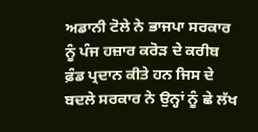ਅਡਾਨੀ ਟੋਲੇ ਨੇ ਭਾਜਪਾ ਸਰਕਾਰ ਨੂੰ ਪੰਜ ਹਜ਼ਾਰ ਕਰੋੜ ਦੇ ਕਰੀਬ ਫ਼ੰਡ ਪ੍ਰਦਾਨ ਕੀਤੇ ਹਨ ਜਿਸ ਦੇ ਬਦਲੇ ਸਰਕਾਰ ਨੇ ਉਨ੍ਹਾਂ ਨੂੰ ਛੇ ਲੱਖ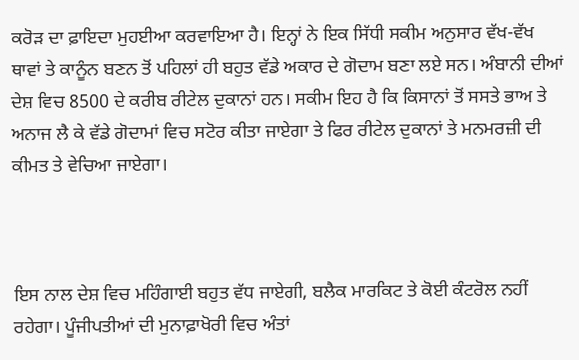ਕਰੋੜ ਦਾ ਫ਼ਾਇਦਾ ਮੁਹਈਆ ਕਰਵਾਇਆ ਹੈ। ਇਨ੍ਹਾਂ ਨੇ ਇਕ ਸਿੱਧੀ ਸਕੀਮ ਅਨੁਸਾਰ ਵੱਖ-ਵੱਖ ਥਾਵਾਂ ਤੇ ਕਾਨੂੰਨ ਬਣਨ ਤੋਂ ਪਹਿਲਾਂ ਹੀ ਬਹੁਤ ਵੱਡੇ ਅਕਾਰ ਦੇ ਗੋਦਾਮ ਬਣਾ ਲਏ ਸਨ। ਅੰਬਾਨੀ ਦੀਆਂ ਦੇਸ਼ ਵਿਚ 8500 ਦੇ ਕਰੀਬ ਰੀਟੇਲ ਦੁਕਾਨਾਂ ਹਨ। ਸਕੀਮ ਇਹ ਹੈ ਕਿ ਕਿਸਾਨਾਂ ਤੋਂ ਸਸਤੇ ਭਾਅ ਤੇ ਅਨਾਜ ਲੈ ਕੇ ਵੱਡੇ ਗੋਦਾਮਾਂ ਵਿਚ ਸਟੋਰ ਕੀਤਾ ਜਾਏਗਾ ਤੇ ਫਿਰ ਰੀਟੇਲ ਦੁਕਾਨਾਂ ਤੇ ਮਨਮਰਜ਼ੀ ਦੀ ਕੀਮਤ ਤੇ ਵੇਚਿਆ ਜਾਏਗਾ।



ਇਸ ਨਾਲ ਦੇਸ਼ ਵਿਚ ਮਹਿੰਗਾਈ ਬਹੁਤ ਵੱਧ ਜਾਏਗੀ, ਬਲੈਕ ਮਾਰਕਿਟ ਤੇ ਕੋਈ ਕੰਟਰੋਲ ਨਹੀਂ ਰਹੇਗਾ। ਪੂੰਜੀਪਤੀਆਂ ਦੀ ਮੁਨਾਫ਼ਾਖੋਰੀ ਵਿਚ ਅੰਤਾਂ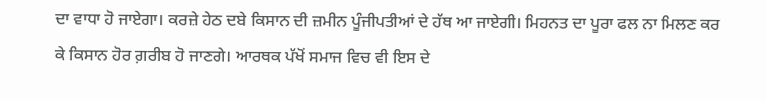ਦਾ ਵਾਧਾ ਹੋ ਜਾਏਗਾ। ਕਰਜ਼ੇ ਹੇਠ ਦਬੇ ਕਿਸਾਨ ਦੀ ਜ਼ਮੀਨ ਪੂੰਜੀਪਤੀਆਂ ਦੇ ਹੱਥ ਆ ਜਾਏਗੀ। ਮਿਹਨਤ ਦਾ ਪੂਰਾ ਫਲ ਨਾ ਮਿਲਣ ਕਰ ਕੇ ਕਿਸਾਨ ਹੋਰ ਗ਼ਰੀਬ ਹੋ ਜਾਣਗੇ। ਆਰਥਕ ਪੱਖੋਂ ਸਮਾਜ ਵਿਚ ਵੀ ਇਸ ਦੇ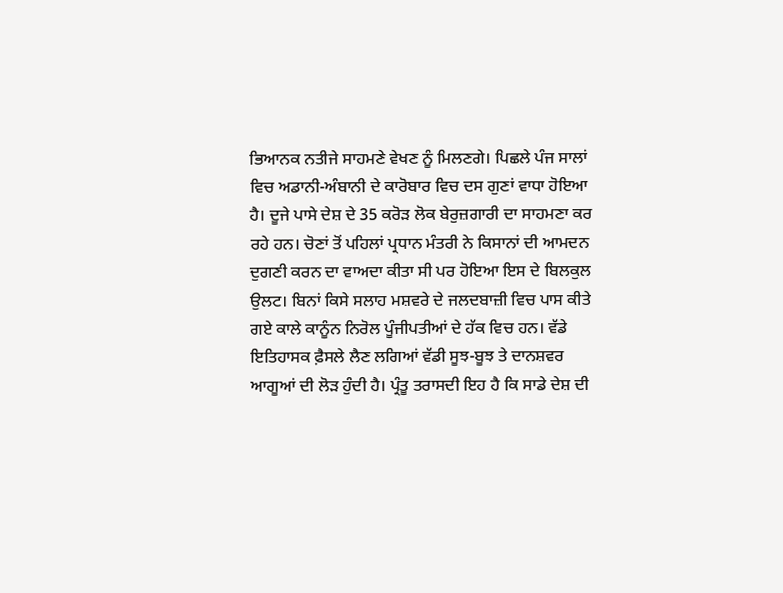ਭਿਆਨਕ ਨਤੀਜੇ ਸਾਹਮਣੇ ਵੇਖਣ ਨੂੰ ਮਿਲਣਗੇ। ਪਿਛਲੇ ਪੰਜ ਸਾਲਾਂ ਵਿਚ ਅਡਾਨੀ-ਅੰਬਾਨੀ ਦੇ ਕਾਰੋਬਾਰ ਵਿਚ ਦਸ ਗੁਣਾਂ ਵਾਧਾ ਹੋਇਆ ਹੈ। ਦੂਜੇ ਪਾਸੇ ਦੇਸ਼ ਦੇ 35 ਕਰੋੜ ਲੋਕ ਬੇਰੁਜ਼ਗਾਰੀ ਦਾ ਸਾਹਮਣਾ ਕਰ ਰਹੇ ਹਨ। ਚੋਣਾਂ ਤੋਂ ਪਹਿਲਾਂ ਪ੍ਰਧਾਨ ਮੰਤਰੀ ਨੇ ਕਿਸਾਨਾਂ ਦੀ ਆਮਦਨ ਦੁਗਣੀ ਕਰਨ ਦਾ ਵਾਅਦਾ ਕੀਤਾ ਸੀ ਪਰ ਹੋਇਆ ਇਸ ਦੇ ਬਿਲਕੁਲ ਉਲਟ। ਬਿਨਾਂ ਕਿਸੇ ਸਲਾਹ ਮਸ਼ਵਰੇ ਦੇ ਜਲਦਬਾਜ਼ੀ ਵਿਚ ਪਾਸ ਕੀਤੇ ਗਏ ਕਾਲੇ ਕਾਨੂੰਨ ਨਿਰੋਲ ਪੂੰਜੀਪਤੀਆਂ ਦੇ ਹੱਕ ਵਿਚ ਹਨ। ਵੱਡੇ ਇਤਿਹਾਸਕ ਫ਼ੈਸਲੇ ਲੈਣ ਲਗਿਆਂ ਵੱਡੀ ਸੂਝ-ਬੂਝ ਤੇ ਦਾਨਸ਼ਵਰ ਆਗੂਆਂ ਦੀ ਲੋੜ ਹੁੰਦੀ ਹੈ। ਪ੍ਰੰਤੂ ਤਰਾਸਦੀ ਇਹ ਹੈ ਕਿ ਸਾਡੇ ਦੇਸ਼ ਦੀ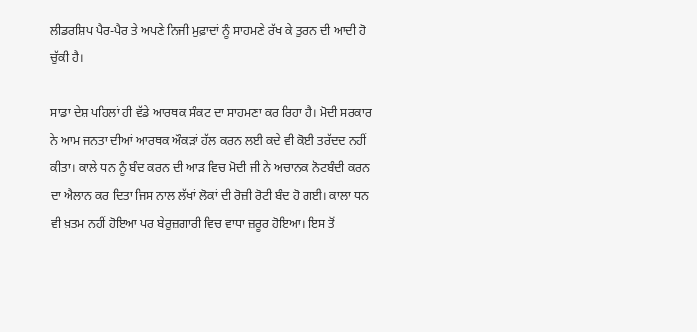ਲੀਡਰਸ਼ਿਪ ਪੈਰ-ਪੈਰ ਤੇ ਅਪਣੇ ਨਿਜੀ ਮੁਫ਼ਾਦਾਂ ਨੂੰ ਸਾਹਮਣੇ ਰੱਖ ਕੇ ਤੁਰਨ ਦੀ ਆਦੀ ਹੋ ਚੁੱਕੀ ਹੈ।

ਸਾਡਾ ਦੇਸ਼ ਪਹਿਲਾਂ ਹੀ ਵੱਡੇ ਆਰਥਕ ਸੰਕਟ ਦਾ ਸਾਹਮਣਾ ਕਰ ਰਿਹਾ ਹੈ। ਮੋਦੀ ਸਰਕਾਰ ਨੇ ਆਮ ਜਨਤਾ ਦੀਆਂ ਆਰਥਕ ਔਕੜਾਂ ਹੱਲ ਕਰਨ ਲਈ ਕਦੇ ਵੀ ਕੋਈ ਤਰੱਦਦ ਨਹੀਂ ਕੀਤਾ। ਕਾਲੇ ਧਨ ਨੂੰ ਬੰਦ ਕਰਨ ਦੀ ਆੜ ਵਿਚ ਮੋਦੀ ਜੀ ਨੇ ਅਚਾਨਕ ਨੋਟਬੰਦੀ ਕਰਨ ਦਾ ਐਲਾਨ ਕਰ ਦਿਤਾ ਜਿਸ ਨਾਲ ਲੱਖਾਂ ਲੋਕਾਂ ਦੀ ਰੋਜ਼ੀ ਰੋਟੀ ਬੰਦ ਹੋ ਗਈ। ਕਾਲਾ ਧਨ ਵੀ ਖ਼ਤਮ ਨਹੀਂ ਹੋਇਆ ਪਰ ਬੇਰੁਜ਼ਗਾਰੀ ਵਿਚ ਵਾਧਾ ਜ਼ਰੂਰ ਹੋਇਆ। ਇਸ ਤੋਂ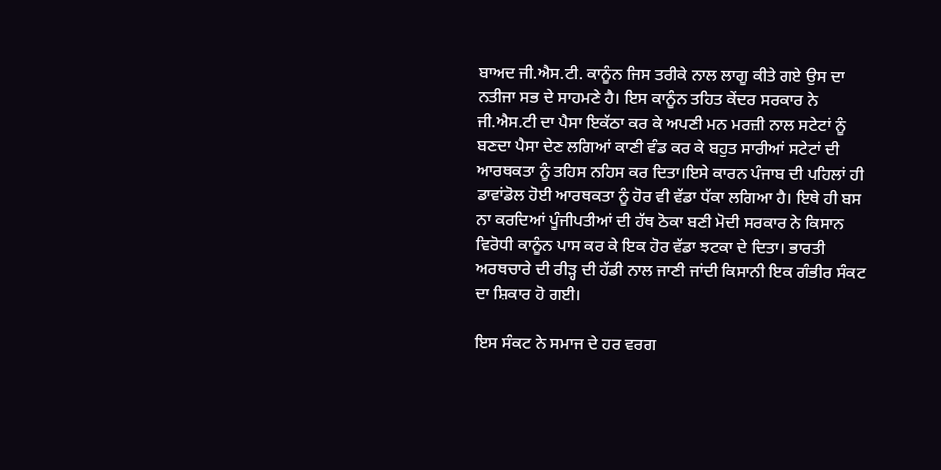ਬਾਅਦ ਜੀ.ਐਸ.ਟੀ. ਕਾਨੂੰਨ ਜਿਸ ਤਰੀਕੇ ਨਾਲ ਲਾਗੂ ਕੀਤੇ ਗਏ ਉਸ ਦਾ ਨਤੀਜਾ ਸਭ ਦੇ ਸਾਹਮਣੇ ਹੈ। ਇਸ ਕਾਨੂੰਨ ਤਹਿਤ ਕੇਂਦਰ ਸਰਕਾਰ ਨੇ ਜੀ.ਐਸ.ਟੀ ਦਾ ਪੈਸਾ ਇਕੱਠਾ ਕਰ ਕੇ ਅਪਣੀ ਮਨ ਮਰਜ਼ੀ ਨਾਲ ਸਟੇਟਾਂ ਨੂੰ ਬਣਦਾ ਪੈਸਾ ਦੇਣ ਲਗਿਆਂ ਕਾਣੀ ਵੰਡ ਕਰ ਕੇ ਬਹੁਤ ਸਾਰੀਆਂ ਸਟੇਟਾਂ ਦੀ ਆਰਥਕਤਾ ਨੂੰ ਤਹਿਸ ਨਹਿਸ ਕਰ ਦਿਤਾ।ਇਸੇ ਕਾਰਨ ਪੰਜਾਬ ਦੀ ਪਹਿਲਾਂ ਹੀ ਡਾਵਾਂਡੋਲ ਹੋਈ ਆਰਥਕਤਾ ਨੂੰ ਹੋਰ ਵੀ ਵੱਡਾ ਧੱਕਾ ਲਗਿਆ ਹੈ। ਇਥੇ ਹੀ ਬਸ ਨਾ ਕਰਦਿਆਂ ਪੂੰਜੀਪਤੀਆਂ ਦੀ ਹੱਥ ਠੋਕਾ ਬਣੀ ਮੋਦੀ ਸਰਕਾਰ ਨੇ ਕਿਸਾਨ ਵਿਰੋਧੀ ਕਾਨੂੰਨ ਪਾਸ ਕਰ ਕੇ ਇਕ ਹੋਰ ਵੱਡਾ ਝਟਕਾ ਦੇ ਦਿਤਾ। ਭਾਰਤੀ ਅਰਥਚਾਰੇ ਦੀ ਰੀੜ੍ਹ ਦੀ ਹੱਡੀ ਨਾਲ ਜਾਣੀ ਜਾਂਦੀ ਕਿਸਾਨੀ ਇਕ ਗੰਭੀਰ ਸੰਕਟ ਦਾ ਸ਼ਿਕਾਰ ਹੋ ਗਈ।

ਇਸ ਸੰਕਟ ਨੇ ਸਮਾਜ ਦੇ ਹਰ ਵਰਗ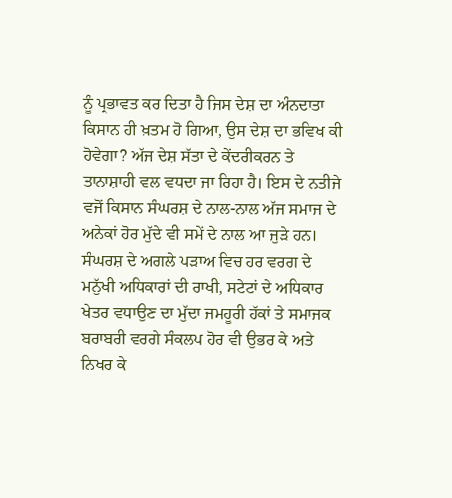ਨੂੰ ਪ੍ਰਭਾਵਤ ਕਰ ਦਿਤਾ ਹੈ ਜਿਸ ਦੇਸ਼ ਦਾ ਅੰਨਦਾਤਾ ਕਿਸਾਨ ਹੀ ਖ਼ਤਮ ਹੋ ਗਿਆ, ਉਸ ਦੇਸ਼ ਦਾ ਭਵਿਖ ਕੀ ਹੋਵੇਗਾ? ਅੱਜ ਦੇਸ਼ ਸੱਤਾ ਦੇ ਕੇਂਦਰੀਕਰਨ ਤੇ ਤਾਨਾਸ਼ਾਹੀ ਵਲ ਵਧਦਾ ਜਾ ਰਿਹਾ ਹੈ। ਇਸ ਦੇ ਨਤੀਜੇ ਵਜੋਂ ਕਿਸਾਨ ਸੰਘਰਸ਼ ਦੇ ਨਾਲ-ਨਾਲ ਅੱਜ ਸਮਾਜ ਦੇ ਅਨੇਕਾਂ ਹੋਰ ਮੁੱਦੇ ਵੀ ਸਮੇਂ ਦੇ ਨਾਲ ਆ ਜੁੜੇ ਹਨ। ਸੰਘਰਸ਼ ਦੇ ਅਗਲੇ ਪੜਾਅ ਵਿਚ ਹਰ ਵਰਗ ਦੇ ਮਨੁੱਖੀ ਅਧਿਕਾਰਾਂ ਦੀ ਰਾਖੀ, ਸਟੇਟਾਂ ਦੇ ਅਧਿਕਾਰ ਖੇਤਰ ਵਧਾਉਣ ਦਾ ਮੁੱਦਾ ਜਮਹੂਰੀ ਹੱਕਾਂ ਤੇ ਸਮਾਜਕ ਬਰਾਬਰੀ ਵਰਗੇ ਸੰਕਲਪ ਹੋਰ ਵੀ ਉਭਰ ਕੇ ਅਤੇ ਨਿਖਰ ਕੇ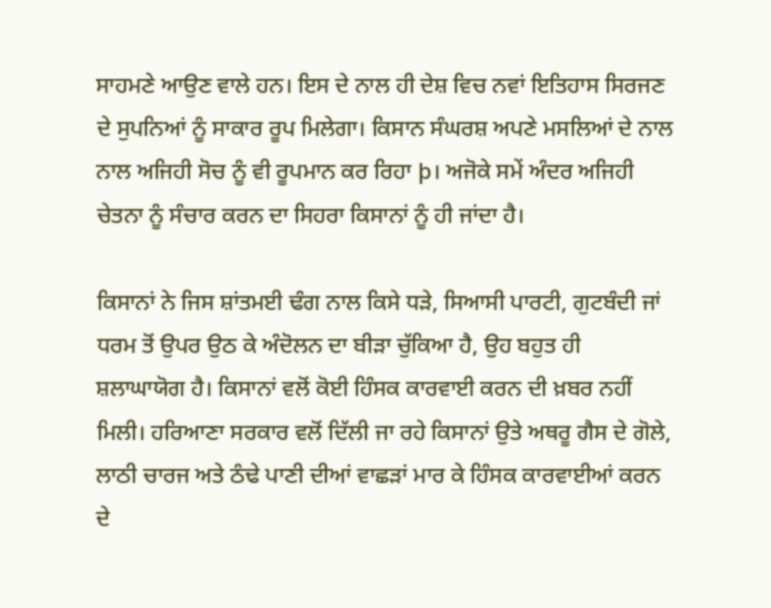ਸਾਹਮਣੇ ਆਉਣ ਵਾਲੇ ਹਨ। ਇਸ ਦੇ ਨਾਲ ਹੀ ਦੇਸ਼ ਵਿਚ ਨਵਾਂ ਇਤਿਹਾਸ ਸਿਰਜਣ ਦੇ ਸੁਪਨਿਆਂ ਨੂੰ ਸਾਕਾਰ ਰੂਪ ਮਿਲੇਗਾ। ਕਿਸਾਨ ਸੰਘਰਸ਼ ਅਪਣੇ ਮਸਲਿਆਂ ਦੇ ਨਾਲ ਨਾਲ ਅਜਿਹੀ ਸੋਚ ਨੂੰ ਵੀ ਰੂਪਮਾਨ ਕਰ ਰਿਹਾ þ। ਅਜੋਕੇ ਸਮੇਂ ਅੰਦਰ ਅਜਿਹੀ ਚੇਤਨਾ ਨੂੰ ਸੰਚਾਰ ਕਰਨ ਦਾ ਸਿਹਰਾ ਕਿਸਾਨਾਂ ਨੂੰ ਹੀ ਜਾਂਦਾ ਹੈ।

ਕਿਸਾਨਾਂ ਨੇ ਜਿਸ ਸ਼ਾਂਤਮਈ ਢੰਗ ਨਾਲ ਕਿਸੇ ਧੜੇ, ਸਿਆਸੀ ਪਾਰਟੀ, ਗੁਟਬੰਦੀ ਜਾਂ ਧਰਮ ਤੋਂ ਉਪਰ ਉਠ ਕੇ ਅੰਦੋਲਨ ਦਾ ਬੀੜਾ ਚੁੱਕਿਆ ਹੈ, ਉਹ ਬਹੁਤ ਹੀ ਸ਼ਲਾਘਾਯੋਗ ਹੈ। ਕਿਸਾਨਾਂ ਵਲੋਂ ਕੋਈ ਹਿੰਸਕ ਕਾਰਵਾਈ ਕਰਨ ਦੀ ਖ਼ਬਰ ਨਹੀਂ ਮਿਲੀ। ਹਰਿਆਣਾ ਸਰਕਾਰ ਵਲੋਂ ਦਿੱਲੀ ਜਾ ਰਹੇ ਕਿਸਾਨਾਂ ਉਤੇ ਅਥਰੂ ਗੈਸ ਦੇ ਗੋਲੇ, ਲਾਠੀ ਚਾਰਜ ਅਤੇ ਠੰਢੇ ਪਾਣੀ ਦੀਆਂ ਵਾਛੜਾਂ ਮਾਰ ਕੇ ਹਿੰਸਕ ਕਾਰਵਾਈਆਂ ਕਰਨ ਦੇ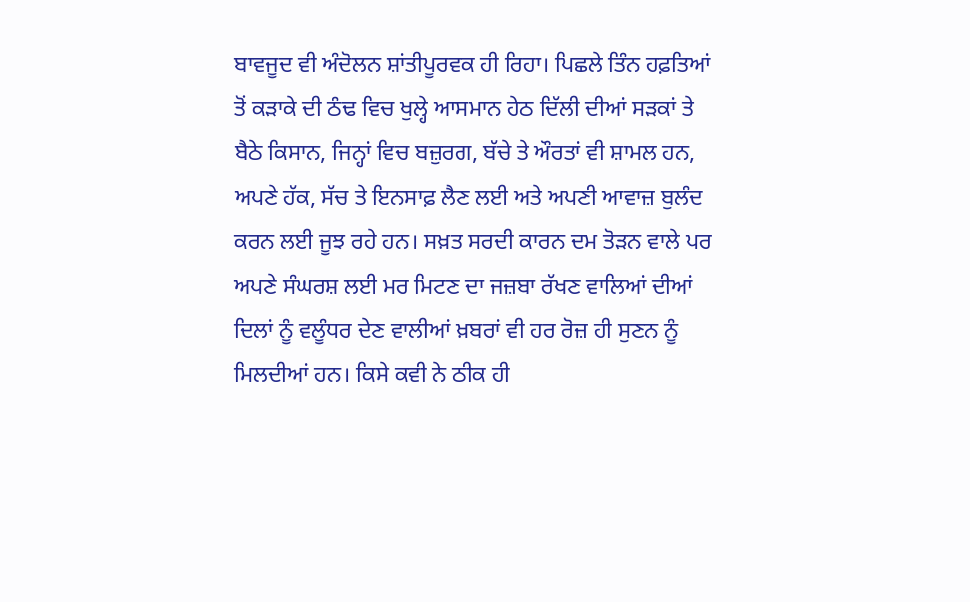ਬਾਵਜੂਦ ਵੀ ਅੰਦੋਲਨ ਸ਼ਾਂਤੀਪੂਰਵਕ ਹੀ ਰਿਹਾ। ਪਿਛਲੇ ਤਿੰਨ ਹਫ਼ਤਿਆਂ ਤੋਂ ਕੜਾਕੇ ਦੀ ਠੰਢ ਵਿਚ ਖੁਲ੍ਹੇ ਆਸਮਾਨ ਹੇਠ ਦਿੱਲੀ ਦੀਆਂ ਸੜਕਾਂ ਤੇ ਬੈਠੇ ਕਿਸਾਨ, ਜਿਨ੍ਹਾਂ ਵਿਚ ਬਜ਼ੁਰਗ, ਬੱਚੇ ਤੇ ਔਰਤਾਂ ਵੀ ਸ਼ਾਮਲ ਹਨ, ਅਪਣੇ ਹੱਕ, ਸੱਚ ਤੇ ਇਨਸਾਫ਼ ਲੈਣ ਲਈ ਅਤੇ ਅਪਣੀ ਆਵਾਜ਼ ਬੁਲੰਦ ਕਰਨ ਲਈ ਜੂਝ ਰਹੇ ਹਨ। ਸਖ਼ਤ ਸਰਦੀ ਕਾਰਨ ਦਮ ਤੋੜਨ ਵਾਲੇ ਪਰ ਅਪਣੇ ਸੰਘਰਸ਼ ਲਈ ਮਰ ਮਿਟਣ ਦਾ ਜਜ਼ਬਾ ਰੱਖਣ ਵਾਲਿਆਂ ਦੀਆਂ ਦਿਲਾਂ ਨੂੰ ਵਲੂੰਧਰ ਦੇਣ ਵਾਲੀਆਂ ਖ਼ਬਰਾਂ ਵੀ ਹਰ ਰੋਜ਼ ਹੀ ਸੁਣਨ ਨੂੰ ਮਿਲਦੀਆਂ ਹਨ। ਕਿਸੇ ਕਵੀ ਨੇ ਠੀਕ ਹੀ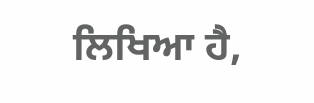ਲਿਖਿਆ ਹੈ,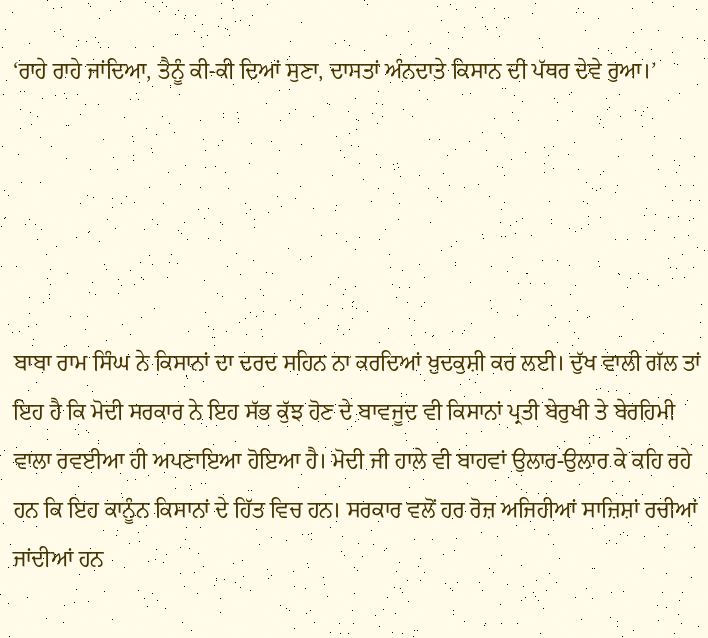‘ਰਾਹੇ ਰਾਹੇ ਜਾਂਦਿਆ, ਤੈਨੂੰ ਕੀ-ਕੀ ਦਿਆਂ ਸੁਣਾ, ਦਾਸਤਾਂ ਅੰਨਦਾਤੇ ਕਿਸਾਨ ਦੀ ਪੱਥਰ ਦੇਵੇ ਰੁਆ।’





ਬਾਬਾ ਰਾਮ ਸਿੰਘ ਨੇ ਕਿਸਾਨਾਂ ਦਾ ਦਰਦ ਸਹਿਨ ਨਾ ਕਰਦਿਆਂ ਖ਼ੁਦਕੁਸ਼ੀ ਕਰ ਲਈ। ਦੁੱਖ ਵਾਲੀ ਗੱਲ ਤਾਂ ਇਹ ਹੈ ਕਿ ਮੋਦੀ ਸਰਕਾਰ ਨੇ ਇਹ ਸੱਭ ਕੁੱਝ ਹੋਣ ਦੇ ਬਾਵਜੂਦ ਵੀ ਕਿਸਾਨਾਂ ਪ੍ਰਤੀ ਬੇਰੁਖੀ ਤੇ ਬੇਰਹਿਮੀ ਵਾਲਾ ਰਵਈਆ ਹੀ ਅਪਣਾਇਆ ਹੋਇਆ ਹੈ। ਮੋਦੀ ਜੀ ਹਾਲੇ ਵੀ ਬਾਹਵਾਂ ਉਲਾਰ-ਉਲਾਰ ਕੇ ਕਹਿ ਰਹੇ ਹਨ ਕਿ ਇਹ ਕਾਨੂੰਨ ਕਿਸਾਨਾਂ ਦੇ ਹਿੱਤ ਵਿਚ ਹਨ। ਸਰਕਾਰ ਵਲੋਂ ਹਰ ਰੋਜ਼ ਅਜਿਹੀਆਂ ਸਾਜ਼ਿਸ਼ਾਂ ਰਚੀਆਂ ਜਾਂਦੀਆਂ ਹਨ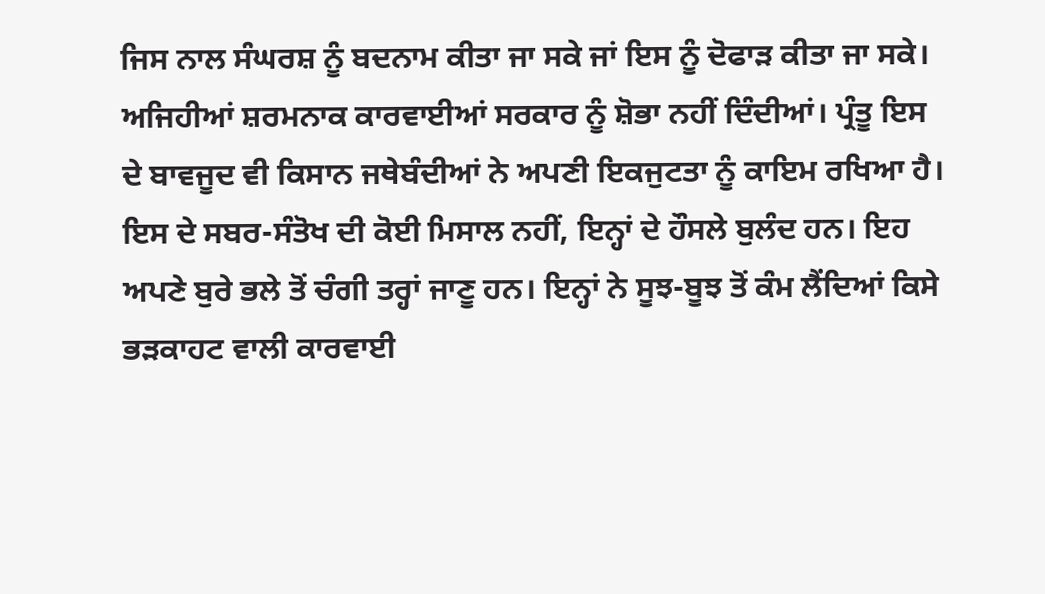ਜਿਸ ਨਾਲ ਸੰਘਰਸ਼ ਨੂੰ ਬਦਨਾਮ ਕੀਤਾ ਜਾ ਸਕੇ ਜਾਂ ਇਸ ਨੂੰ ਦੋਫਾੜ ਕੀਤਾ ਜਾ ਸਕੇ। ਅਜਿਹੀਆਂ ਸ਼ਰਮਨਾਕ ਕਾਰਵਾਈਆਂ ਸਰਕਾਰ ਨੂੰ ਸ਼ੋਭਾ ਨਹੀਂ ਦਿੰਦੀਆਂ। ਪ੍ਰੰਤੂ ਇਸ ਦੇ ਬਾਵਜੂਦ ਵੀ ਕਿਸਾਨ ਜਥੇਬੰਦੀਆਂ ਨੇ ਅਪਣੀ ਇਕਜੁਟਤਾ ਨੂੰ ਕਾਇਮ ਰਖਿਆ ਹੈ। ਇਸ ਦੇ ਸਬਰ-ਸੰਤੋਖ ਦੀ ਕੋਈ ਮਿਸਾਲ ਨਹੀਂ, ਇਨ੍ਹਾਂ ਦੇ ਹੌਸਲੇ ਬੁਲੰਦ ਹਨ। ਇਹ ਅਪਣੇ ਬੁਰੇ ਭਲੇ ਤੋਂ ਚੰਗੀ ਤਰ੍ਹਾਂ ਜਾਣੂ ਹਨ। ਇਨ੍ਹਾਂ ਨੇ ਸੂਝ-ਬੂਝ ਤੋਂ ਕੰਮ ਲੈਂਦਿਆਂ ਕਿਸੇ ਭੜਕਾਹਟ ਵਾਲੀ ਕਾਰਵਾਈ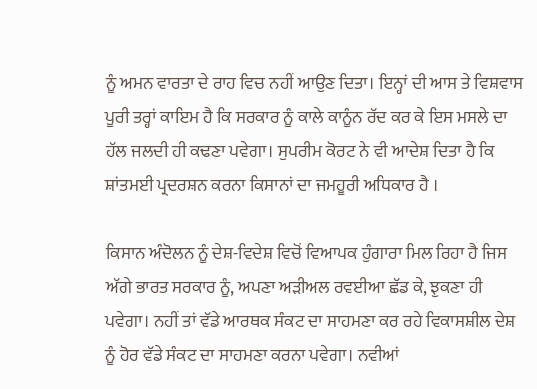ਨੂੰ ਅਮਨ ਵਾਰਤਾ ਦੇ ਰਾਹ ਵਿਚ ਨਹੀਂ ਆਉਣ ਦਿਤਾ। ਇਨ੍ਹਾਂ ਦੀ ਆਸ ਤੇ ਵਿਸ਼ਵਾਸ ਪੂਰੀ ਤਰ੍ਹਾਂ ਕਾਇਮ ਹੈ ਕਿ ਸਰਕਾਰ ਨੂੰ ਕਾਲੇ ਕਾਨੂੰਨ ਰੱਦ ਕਰ ਕੇ ਇਸ ਮਸਲੇ ਦਾ ਹੱਲ ਜਲਦੀ ਹੀ ਕਢਣਾ ਪਵੇਗਾ। ਸੁਪਰੀਮ ਕੋਰਟ ਨੇ ਵੀ ਆਦੇਸ਼ ਦਿਤਾ ਹੈ ਕਿ ਸ਼ਾਂਤਮਈ ਪ੍ਰਦਰਸ਼ਨ ਕਰਨਾ ਕਿਸਾਨਾਂ ਦਾ ਜਮਹੂਰੀ ਅਧਿਕਾਰ ਹੈ ।

ਕਿਸਾਨ ਅੰਦੋਲਨ ਨੂੰ ਦੇਸ਼-ਵਿਦੇਸ਼ ਵਿਚੋਂ ਵਿਆਪਕ ਹੁੰਗਾਰਾ ਮਿਲ ਰਿਹਾ ਹੈ ਜਿਸ ਅੱਗੇ ਭਾਰਤ ਸਰਕਾਰ ਨੂੰ, ਅਪਣਾ ਅੜੀਅਲ ਰਵਈਆ ਛੱਡ ਕੇ, ਝੁਕਣਾ ਹੀ ਪਵੇਗਾ। ਨਹੀਂ ਤਾਂ ਵੱਡੇ ਆਰਥਕ ਸੰਕਟ ਦਾ ਸਾਹਮਣਾ ਕਰ ਰਹੇ ਵਿਕਾਸਸ਼ੀਲ ਦੇਸ਼ ਨੂੰ ਹੋਰ ਵੱਡੇ ਸੰਕਟ ਦਾ ਸਾਹਮਣਾ ਕਰਨਾ ਪਵੇਗਾ। ਨਵੀਆਂ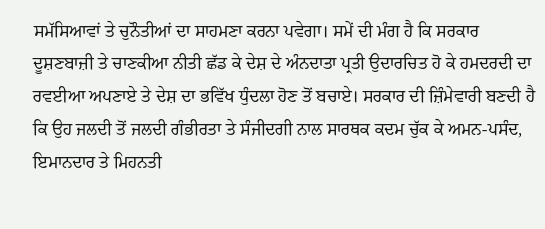ਸਮੱਸਿਆਵਾਂ ਤੇ ਚੁਨੌਤੀਆਂ ਦਾ ਸਾਹਮਣਾ ਕਰਨਾ ਪਵੇਗਾ। ਸਮੇਂ ਦੀ ਮੰਗ ਹੈ ਕਿ ਸਰਕਾਰ ਦੂਸ਼ਣਬਾਜ਼ੀ ਤੇ ਚਾਣਕੀਆ ਨੀਤੀ ਛੱਡ ਕੇ ਦੇਸ਼ ਦੇ ਅੰਨਦਾਤਾ ਪ੍ਰਤੀ ਉਦਾਰਚਿਤ ਹੋ ਕੇ ਹਮਦਰਦੀ ਦਾ ਰਵਈਆ ਅਪਣਾਏ ਤੇ ਦੇਸ਼ ਦਾ ਭਵਿੱਖ ਧੁੰਦਲਾ ਹੋਣ ਤੋਂ ਬਚਾਏ। ਸਰਕਾਰ ਦੀ ਜ਼ਿੰਮੇਵਾਰੀ ਬਣਦੀ ਹੈ ਕਿ ਉਹ ਜਲਦੀ ਤੋਂ ਜਲਦੀ ਗੰਭੀਰਤਾ ਤੇ ਸੰਜੀਦਗੀ ਨਾਲ ਸਾਰਥਕ ਕਦਮ ਚੁੱਕ ਕੇ ਅਮਨ-ਪਸੰਦ, ਇਮਾਨਦਾਰ ਤੇ ਮਿਹਨਤੀ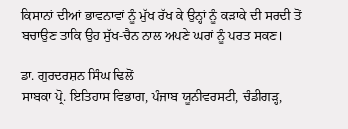ਕਿਸਾਨਾਂ ਦੀਆਂ ਭਾਵਨਾਵਾਂ ਨੂੰ ਮੁੱਖ ਰੱਖ ਕੇ ਉਨ੍ਹਾਂ ਨੂੰ ਕੜਾਕੇ ਦੀ ਸਰਦੀ ਤੋਂ ਬਚਾਉਣ ਤਾਕਿ ਉਹ ਸੁੱਖ-ਚੈਨ ਨਾਲ ਅਪਣੇ ਘਰਾਂ ਨੂੰ ਪਰਤ ਸਕਣ।

ਡਾ. ਗੁਰਦਰਸ਼ਨ ਸਿੰਘ ਢਿਲੋਂ
ਸਾਬਕਾ ਪ੍ਰੋ. ਇਤਿਹਾਸ ਵਿਭਾਗ, ਪੰਜਾਬ ਯੂਨੀਵਰਸਟੀ, ਚੰਡੀਗੜ੍ਹ,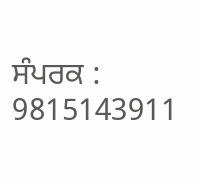ਸੰਪਰਕ : 9815143911